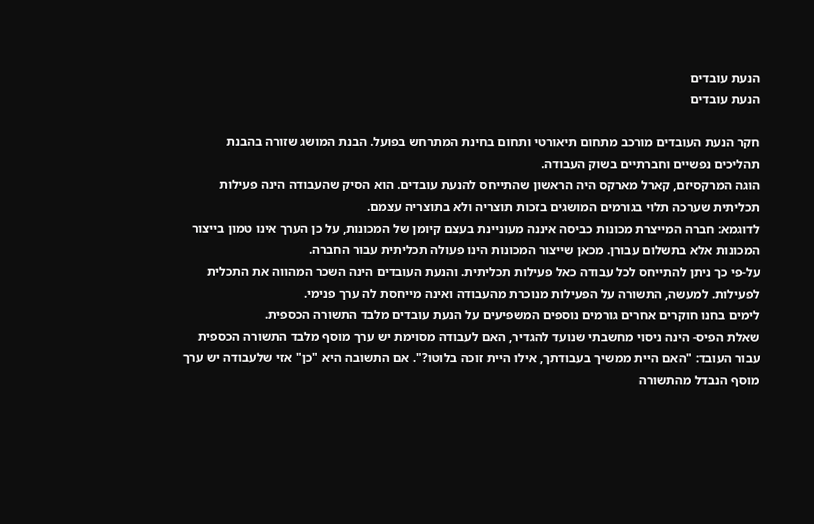הנעת עובדים
הנעת עובדים

חקר הנעת העובדים מורכב מתחום תיאורטי ותחום בחינת המתרחש בפועל. הבנת המושג שזורה בהבנת תהליכים נפשיים וחברתיים בשוק העבודה.
הוגה המרקסיזם, קארל מארקס היה הראשון שהתייחס להנעת עובדים. הוא הסיק שהעבודה הינה פעילות תכליתית שערכה תלוי בגורמים המושגים בזכות תוצריה ולא בתוצריה עצמם.
לדוגמא: חברה המייצרת מכונות כביסה איננה מעוניינת בעצם קיומן של המכונות, על כן הערך אינו טמון בייצור המכונות אלא בתשלום עבורן. מכאן שייצור המכונות הינו פעולה תכליתית עבור החברה.
על-פי כך ניתן להתייחס לכל עבודה כאל פעילות תכליתית. והנעת העובדים הינה השכר המהווה את התכלית לפעילות. למעשה, התשורה על הפעילות מנוכרת מהעבודה ואינה מייחסת לה ערך פנימי.
לימים בחנו חוקרים אחרים גורמים נוספים המשפיעים על הנעת עובדים מלבד התשורה הכספית.
שאלת הפיס- הינה ניסוי מחשבתי שנועד להגדיר, האם לעבודה מסוימת יש ערך מוסף מלבד התשורה הכספית עבור העובד: "האם היית ממשיך בעבודתך, אילו היית זוכה בלוטו?". אם התשובה היא "כן" אזי שלעבודה יש ערך מוסף הנבדל מהתשורה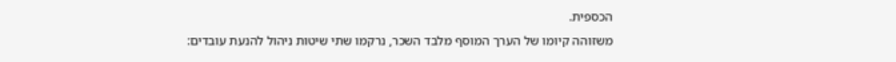הכספית.
משזוהה קיומו של הערך המוסף מלבד השכר, נרקמו שתי שיטות ניהול להנעת עובדים: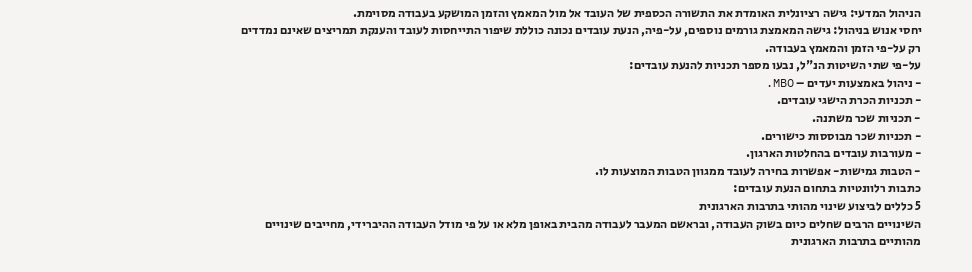הניהול המדעי: גישה רציונלית האומדת את התשורה הכספית של העובד אל מול המאמץ והזמן המושקע בעבודה מסוימת.
יחסי אנוש בניהול: גישה המאמצת גורמים נוספים, על-פיה, הנעת עובדים נכונה כוללת שיפור התייחסות לעובד והענקת תמריצים שאינם נמדדים רק על-פי הזמן והמאמץ בעבודה.
על-פי שתי השיטות הנ"ל, נבעו מספר תכניות להנעת עובדים:
- ניהול באמצעות יעדים – MBO.
- תכניות הכרת הישגי עובדים.
- תכניות שכר משתנה.
- תכניות שכר מבוססות כישורים.
- מעורבות עובדים בהחלטות הארגון.
- הטבות גמישות- אפשרות בחירה לעובד ממגוון הטבות המוצעות לו.
כתבות רלוונטיות בתחום הנעת עובדים:
5 כללים לביצוע שינוי מהותי בתרבות הארגונית
השינויים הרבים שחלים כיום בשוק העבודה, ובראשם המעבר לעבודה מהבית באופן מלא או על פי מודל העבודה ההיברידי, מחייבים שינויים מהותיים בתרבות הארגונית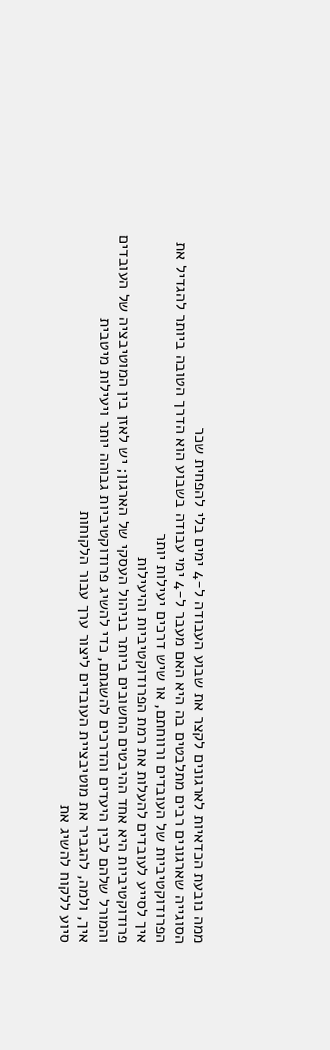ממה נובעת הכדאיות לארגונים לקצר את שבוע העבודה ל-4 ימים בלי להפחית שכר
הסוגייה שארגונים רבים מתלבטים בה היא האם מעבר ל-4 ימי עבודה בשבוע הוא הדרך הטובה ביותר להגדיל את הפרודוקטיביות של העובדים ורווחתם, או שיש דרכים יעילות יותר
איך לסייע לעובדים להעלות את רמת הפרודוקטיביות והיעילות
פרודוקטיביות היא אחד ההיבטים החשובים ביותר בניהול העסקי של הארגון; יש לאזן בין המוטיבציה של העובדים והמורל שלהם לבין היעדים והדרכים להשגתם, כדי להשיג פרודוקטיביות גבוהה יותר ויעילות מיטבית
איך, ולמה, להגביר את מוטיבציית העובדים ליצור ערך עבור הלקוחות
סיוע ללקוח להשיג את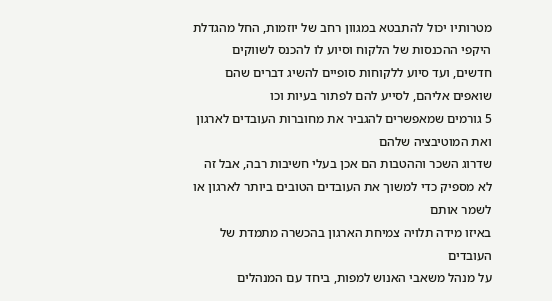מטרותיו יכול להתבטא במגוון רחב של יוזמות, החל מהגדלת היקפי ההכנסות של הלקוח וסיוע לו להכנס לשווקים חדשים, ועד סיוע ללקוחות סופיים להשיג דברים שהם שואפים אליהם, לסייע להם לפתור בעיות וכו
5 גורמים שמאפשרים להגביר את מחוברות העובדים לארגון ואת המוטיבציה שלהם
שדרוג השכר וההטבות הם אכן בעלי חשיבות רבה, אבל זה לא מספיק כדי למשוך את העובדים הטובים ביותר לארגון או לשמר אותם
באיזו מידה תלויה צמיחת הארגון בהכשרה מתמדת של העובדים
על מנהל משאבי האנוש למפות, ביחד עם המנהלים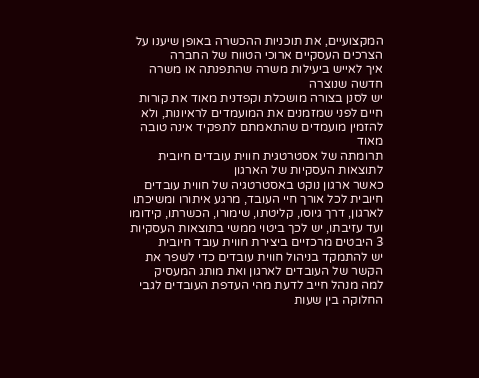המקצועיים, את תוכניות ההכשרה באופן שיענו על הצרכים העסקיים ארוכי הטווח של החברה
איך לאייש ביעילות משרה שהתפנתה או משרה חדשה שנוצרה
יש לסנן בצורה מושכלת וקפדנית מאוד את קורות חיים לפני שמזמנים את המועמדים לראיונות, ולא להזמין מועמדים שהתאמתם לתפקיד אינה טובה מאוד
תרומתה של אסטרטגית חווית עובדים חיובית לתוצאות העסקיות של הארגון
כאשר ארגון נוקט באסטרטגיה של חווית עובדים חיובית לכל אורך חיי העובד, מרגע איתורו ומשיכתו לארגון, דרך גיוסו, קליטתו, שימורו, הכשרתו, קידומו ועד עזיבתו, יש לכך ביטוי ממשי בתוצאות העסקיות
3 היבטים מרכזיים ביצירת חווית עובד חיובית
יש להתמקד בניהול חווית עובדים כדי לשפר את הקשר של העובדים לארגון ואת מותג המעסיק
למה מנהל חייב לדעת מהי העדפת העובדים לגבי החלוקה בין שעות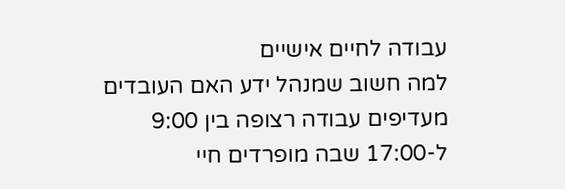עבודה לחיים אישיים
למה חשוב שמנהל ידע האם העובדים מעדיפים עבודה רצופה בין 9:00 ל-17:00 שבה מופרדים חיי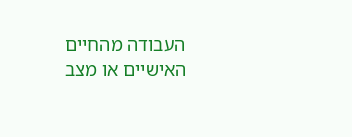העבודה מהחיים האישיים או מצב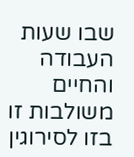שבו שעות העבודה והחיים משולבות זו בזו לסירוגין